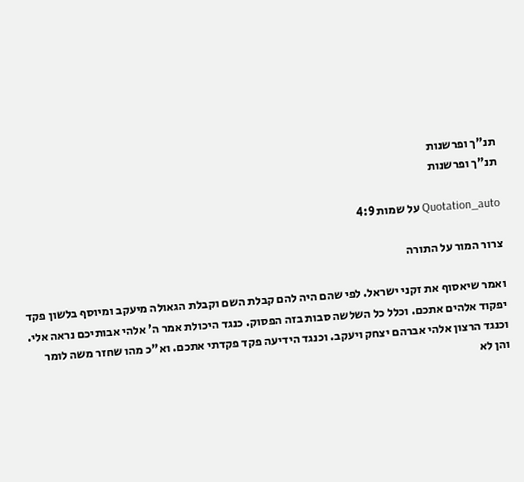תנ"ך ופרשנות
תנ"ך ופרשנות

Quotation_auto על שמות 4:9

צרור המור על התורה

ואמר שיאסוף את זקני ישראל. לפי שהם היה להם קבלת השם וקבלת הגאולה מיעקב ומיוסף בלשון פקד יפקוד אלהים אתכם. וכלל כל השלשה סבות בזה הפסוק. כנגד היכולת אמר ה' אלהי אבותיכם נראה אלי. וכנגד הרצון אלהי אברהם יצחק ויעקב. וכנגד הידיעה פקד פקדתי אתכם. וא"כ מהו שחזר משה לומר והן לא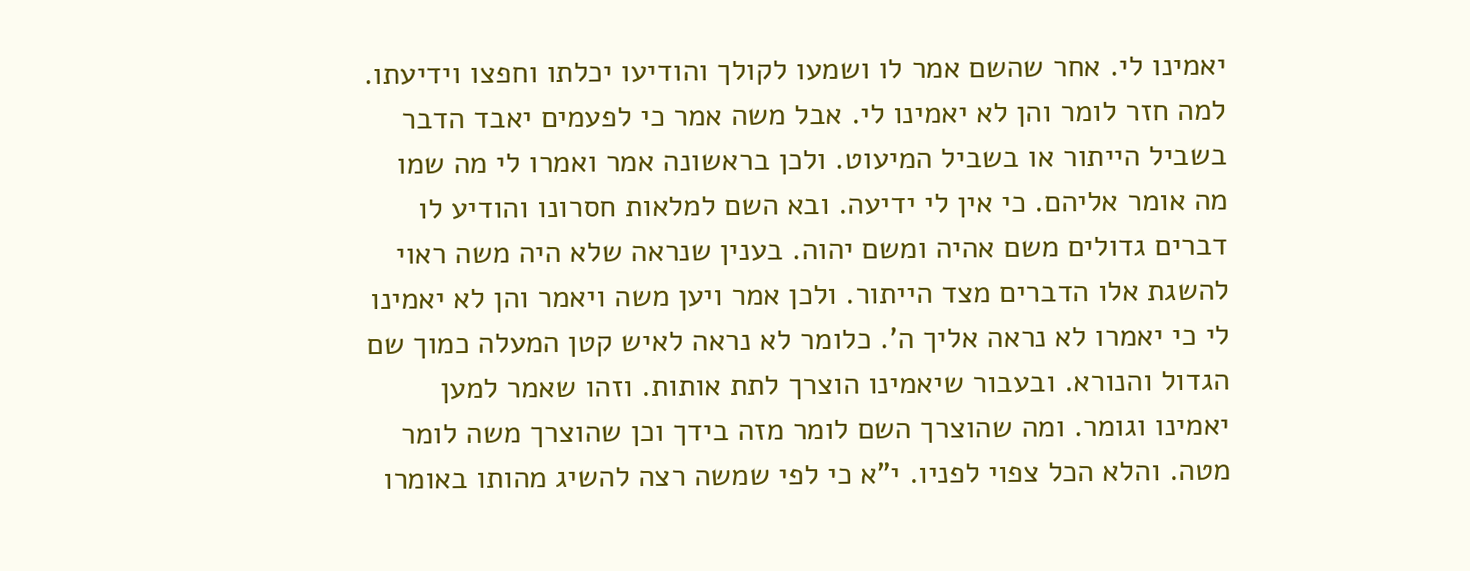יאמינו לי. אחר שהשם אמר לו ושמעו לקולך והודיעו יכלתו וחפצו וידיעתו. למה חזר לומר והן לא יאמינו לי. אבל משה אמר כי לפעמים יאבד הדבר בשביל הייתור או בשביל המיעוט. ולכן בראשונה אמר ואמרו לי מה שמו מה אומר אליהם. כי אין לי ידיעה. ובא השם למלאות חסרונו והודיע לו דברים גדולים משם אהיה ומשם יהוה. בענין שנראה שלא היה משה ראוי להשגת אלו הדברים מצד הייתור. ולכן אמר ויען משה ויאמר והן לא יאמינו לי כי יאמרו לא נראה אליך ה'. כלומר לא נראה לאיש קטן המעלה כמוך שם הגדול והנורא. ובעבור שיאמינו הוצרך לתת אותות. וזהו שאמר למען יאמינו וגומר. ומה שהוצרך השם לומר מזה בידך וכן שהוצרך משה לומר מטה. והלא הכל צפוי לפניו. י"א כי לפי שמשה רצה להשיג מהותו באומרו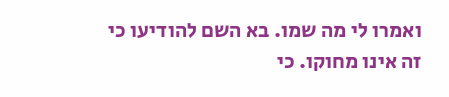ואמרו לי מה שמו. בא השם להודיעו כי זה אינו מחוקו. כי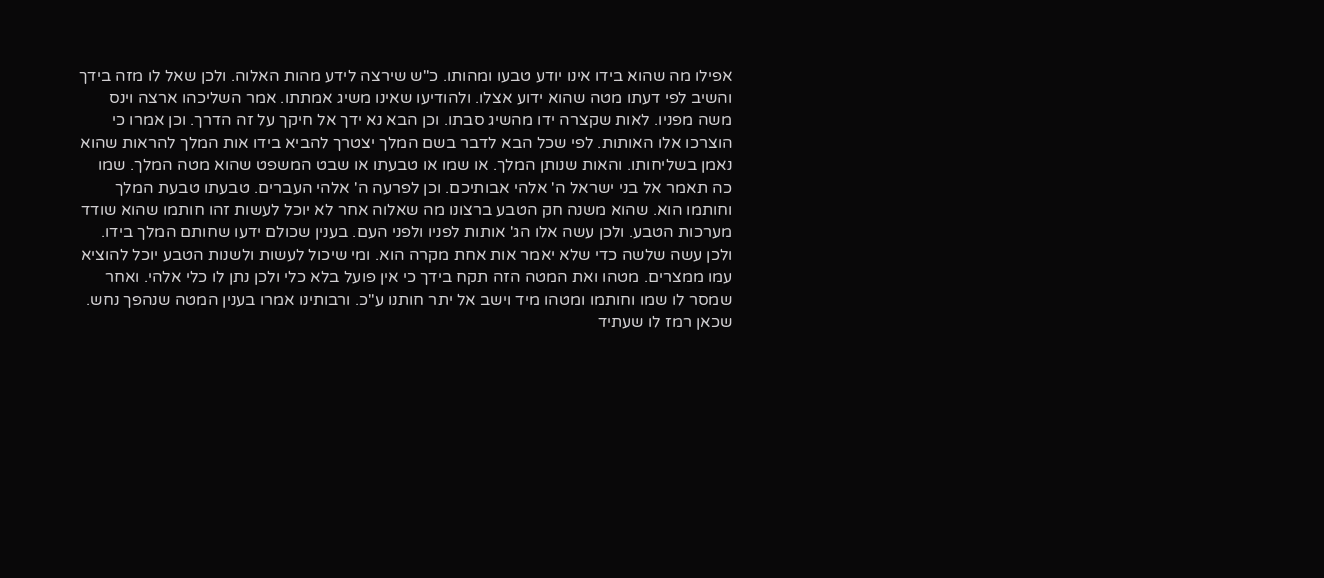אפילו מה שהוא בידו אינו יודע טבעו ומהותו. כ"ש שירצה לידע מהות האלוה. ולכן שאל לו מזה בידך והשיב לפי דעתו מטה שהוא ידוע אצלו. ולהודיעו שאינו משיג אמתתו. אמר השליכהו ארצה וינס משה מפניו. לאות שקצרה ידו מהשיג סבתו. וכן הבא נא ידך אל חיקך על זה הדרך. וכן אמרו כי הוצרכו אלו האותות. לפי שכל הבא לדבר בשם המלך יצטרך להביא בידו אות המלך להראות שהוא נאמן בשליחותו. והאות שנותן המלך. או שמו או טבעתו או שבט המשפט שהוא מטה המלך. שמו כה תאמר אל בני ישראל ה' אלהי אבותיכם. וכן לפרעה ה' אלהי העברים. טבעתו טבעת המלך וחותמו הוא. שהוא משנה חק הטבע ברצונו מה שאלוה אחר לא יוכל לעשות זהו חותמו שהוא שודד מערכות הטבע. ולכן עשה אלו הג' אותות לפניו ולפני העם. בענין שכולם ידעו שחותם המלך בידו. ולכן עשה שלשה כדי שלא יאמר אות אחת מקרה הוא. ומי שיכול לעשות ולשנות הטבע יוכל להוציא עמו ממצרים. מטהו ואת המטה הזה תקח בידך כי אין פועל בלא כלי ולכן נתן לו כלי אלהי. ואחר שמסר לו שמו וחותמו ומטהו מיד וישב אל יתר חותנו ע"כ. ורבותינו אמרו בענין המטה שנהפך נחש. שכאן רמז לו שעתיד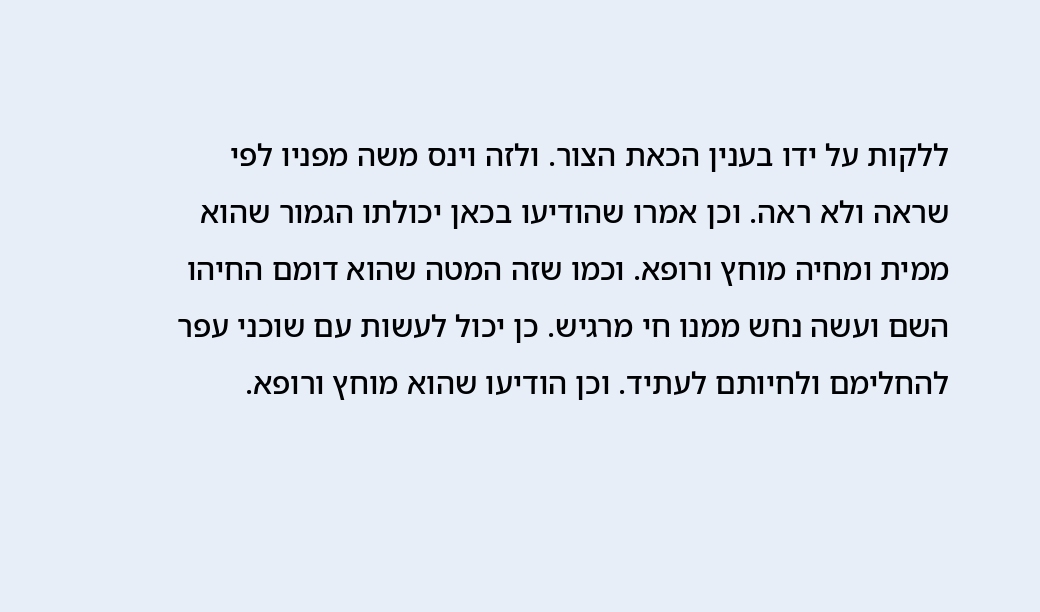ללקות על ידו בענין הכאת הצור. ולזה וינס משה מפניו לפי שראה ולא ראה. וכן אמרו שהודיעו בכאן יכולתו הגמור שהוא ממית ומחיה מוחץ ורופא. וכמו שזה המטה שהוא דומם החיהו השם ועשה נחש ממנו חי מרגיש. כן יכול לעשות עם שוכני עפר להחלימם ולחיותם לעתיד. וכן הודיעו שהוא מוחץ ורופא.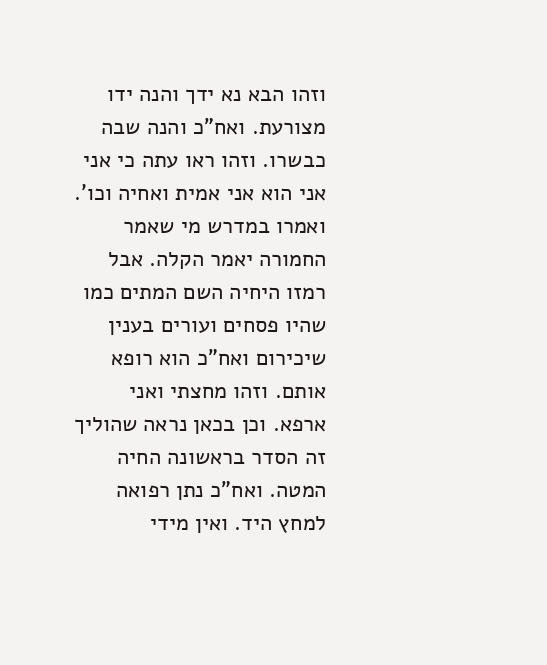וזהו הבא נא ידך והנה ידו מצורעת. ואח"כ והנה שבה כבשרו. וזהו ראו עתה כי אני אני הוא אני אמית ואחיה וכו'. ואמרו במדרש מי שאמר החמורה יאמר הקלה. אבל רמזו היחיה השם המתים כמו שהיו פסחים ועורים בענין שיכירום ואח"כ הוא רופא אותם. וזהו מחצתי ואני ארפא. וכן בכאן נראה שהוליך זה הסדר בראשונה החיה המטה. ואח"כ נתן רפואה למחץ היד. ואין מידי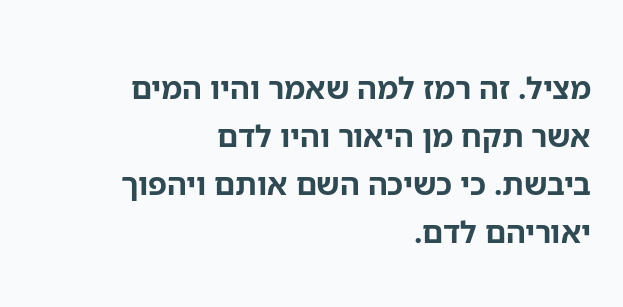מציל. זה רמז למה שאמר והיו המים אשר תקח מן היאור והיו לדם ביבשת. כי כשיכה השם אותם ויהפוך יאוריהם לדם.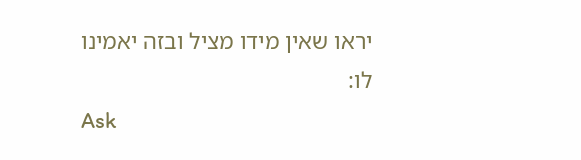יראו שאין מידו מציל ובזה יאמינו לו:
Ask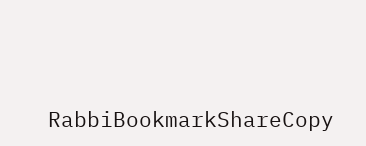RabbiBookmarkShareCopy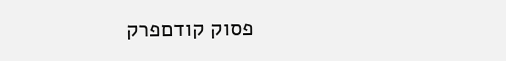פסוק קודםפרק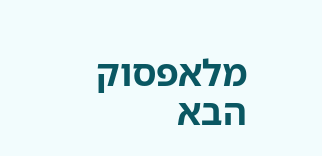מלאפסוק הבא